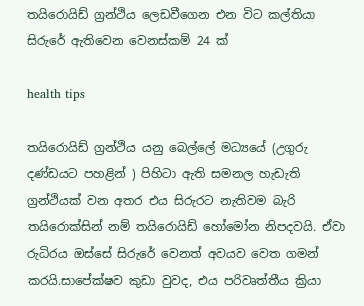තයිරොයිඩ් ග්‍රන්ථිය ලෙඩවීගෙන එන විට කල්තියා සිරුරේ ඇතිවෙන වෙනස්කම් 24 ක්

health tips

තයිරොයිඩ් ග්‍රන්ථිය යනු බෙල්ලේ මධ්‍යයේ (උගුරු දණ්ඩයට පහළින් ) පිහිටා ඇති සමනල හැඩැති ග්‍රන්ථියක් වන අතර එය සිරුරට නැතිවම බැරි තයිරොක්සින් නම් තයිරොයිඩ් හෝමෝන නිපදවයි. ඒවා රුධිරය ඔස්සේ සිරුරේ වෙනත් අවයව වෙත ගමන් කරයි.සාපේක්ෂව කුඩා වුවද, එය පරිවෘත්තීය ක්‍රියා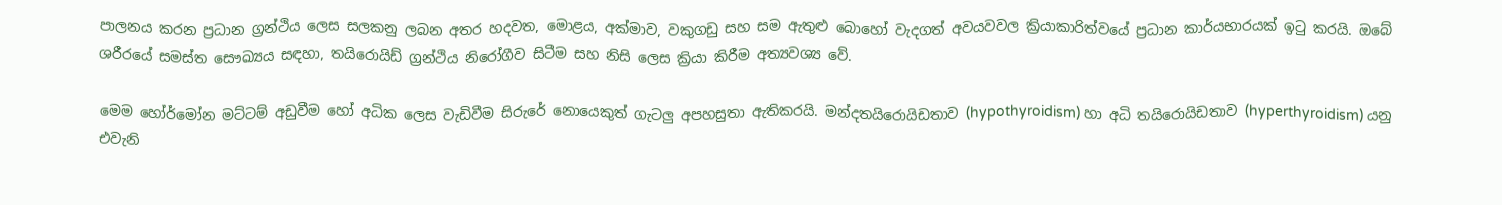පාලනය කරන ප්‍රධාන ග්‍රන්ථිය ලෙස සලකනු ලබන අතර හදවත, මොළය, අක්මාව, වකුගඩු සහ සම ඇතුළු බොහෝ වැදගත් අවයවවල ක්‍රියාකාරිත්වයේ ප්‍රධාන කාර්යභාරයක් ඉටු කරයි. ඔබේ ශරීරයේ සමස්ත සෞඛ්‍යය සඳහා, තයිරොයිඩ් ග්‍රන්ථිය නිරෝගීව සිටීම සහ නිසි ලෙස ක්‍රියා කිරීම අත්‍යවශ්‍ය වේ.

මෙම හෝර්මෝන මට්ටම් අඩුවීම හෝ අධික ලෙස වැඩිවීම සිරුරේ නොයෙකුත් ගැටලු අපහසුතා ඇතිකරයි. මන්දතයිරොයිඩතාව (hypothyroidism) හා අධි තයිරොයිඩතාව (hyperthyroidism) යනු එවැනි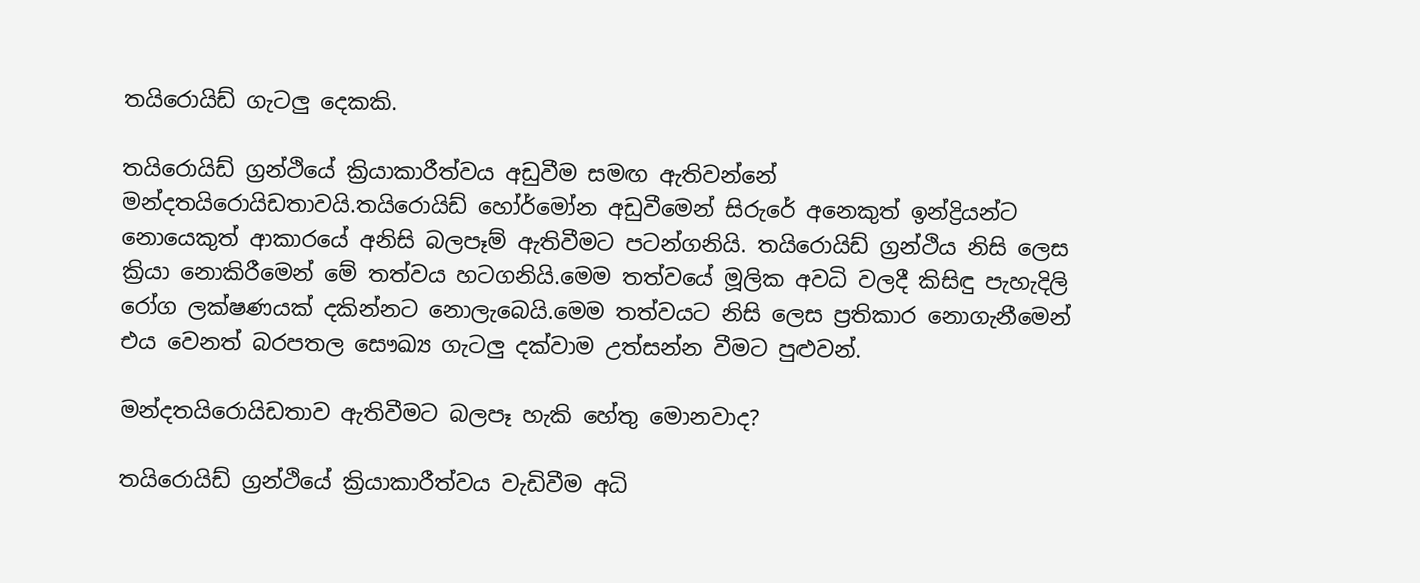තයිරොයිඩ් ගැටලු දෙකකි.

තයිරොයිඩ් ග්‍රන්ථියේ ක්‍රියාකාරීත්වය අඩුවීම සමඟ ඇතිවන්නේ මන්දතයිරොයිඩතාවයි.තයිරොයිඩ් හෝර්මෝන අඩුවීමෙන් සිරුරේ අනෙකුත් ඉන්ද්‍රියන්ට නොයෙකුත් ආකාරයේ අනිසි බලපෑම් ඇතිවීමට පටන්ගනියි. තයිරොයිඩ් ග්‍රන්ථිය නිසි ලෙස ක්‍රියා නොකිරීමෙන් මේ තත්වය හටගනියි.මෙම තත්වයේ මූලික අවධි වලදී කිසිඳු පැහැදිලි රෝග ලක්ෂණයක් දකින්නට නොලැබෙයි.මෙම තත්වයට නිසි ලෙස ප්‍රතිකාර නොගැනීමෙන් එය වෙනත් බරපතල සෞඛ්‍ය ගැටලු දක්වාම උත්සන්න වීමට පුළුවන්.

මන්දතයිරොයිඩතාව ඇතිවීමට බලපෑ හැකි හේතු මොනවාද?

තයිරොයිඩ් ග්‍රන්ථියේ ක්‍රියාකාරීත්වය වැඩිවීම අධි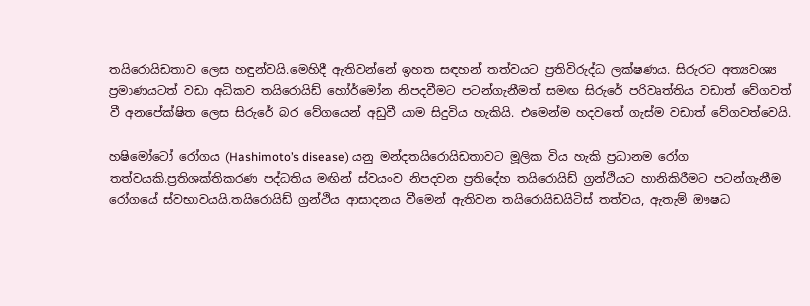තයිරොයිඩතාව ලෙස හඳුන්වයි.මෙහිදී ඇතිවන්නේ ඉහත සඳහන් තත්වයට ප්‍රතිවිරුද්ධ ලක්ෂණය. සිරුරට අත්‍යවශ්‍ය ප්‍රමාණයටත් වඩා අධිකව තයිරොයිඩ් හෝර්මෝන නිපදවීමට පටන්ගැනීමත් සමඟ සිරුරේ පරිවෘත්තිය වඩාත් වේගවත් වී අනපේක්ෂිත ලෙස සිරුරේ බර වේගයෙන් අඩුවී යාම සිදුවිය හැකියි. එමෙන්ම හදවතේ ගැස්ම වඩාත් වේගවත්වෙයි.

හෂිමෝටෝ රෝගය (Hashimoto’s disease) යනු මන්දතයිරොයිඩතාවට මූලික විය හැකි ප්‍රධානම රෝග තත්වයකි.ප්‍රතිශක්තිකරණ පද්ධතිය මඟින් ස්වයංව නිපදවන ප්‍රතිදේහ තයිරොයිඩ් ග්‍රන්ථියට හානිකිරීමට පටන්ගැනීම රෝගයේ ස්වභාවයයි.තයිරොයිඩ් ග්‍රන්ථිය ආසාදනය වීමෙන් ඇතිවන තයිරොයිඩයිටිස් තත්වය, ඇතැම් ඖෂධ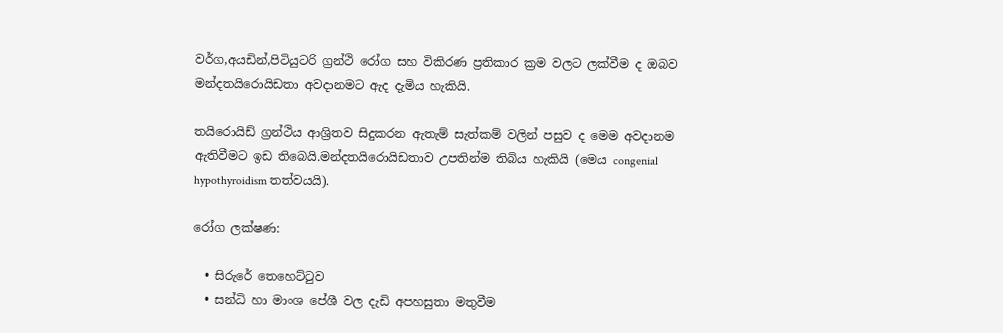වර්ග,අයඩින්,පිටියුටරි ග්‍රන්ථි රෝග සහ විකිරණ ප්‍රතිකාර ක්‍රම වලට ලක්වීම ද ඔබව මන්දතයිරොයිඩතා අවදානමට ඇද දැමිය හැකියි.

තයිරොයිඩ් ග්‍රන්ථිය ආශ්‍රිතව සිදුකරන ඇතැම් සැත්කම් වලින් පසුව ද මෙම අවදානම ඇතිවීමට ඉඩ තිබෙයි.මන්දතයිරොයිඩතාව උපතින්ම තිබිය හැකියි (මෙය congenial hypothyroidism තත්වයයි).

රෝග ලක්ෂණ:

  • සිරුරේ තෙහෙට්‍ටුව
  • සන්ධි හා මාංශ පේශී වල දැඩි අපහසුතා මතුවීම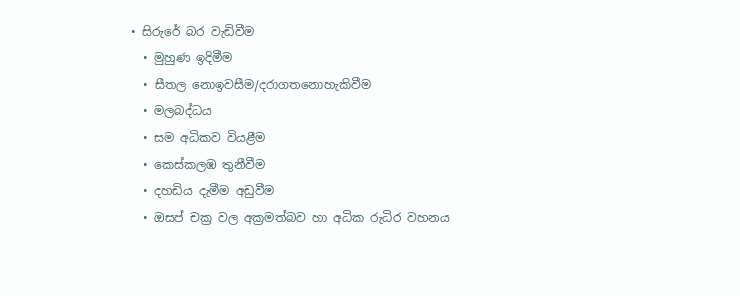• සිරුරේ බර වැඩිවීම
  • මුහුණ ඉදිමීම
  • සීතල නොඉවසීම/දරාගතනොහැකිවීම
  • මලබද්ධය
  • සම අධිකව වියළීම
  • කෙස්කලඹ තුනීවීම
  • දහඩිය දැමීම අඩුවීම
  • ඔසප් චක්‍ර වල අක්‍රමත්බව හා අධික රුධිර වහනය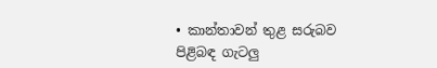• කාන්තාවන් තුළ සරුබව පිළිබඳ ගැටලු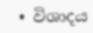• විශාදය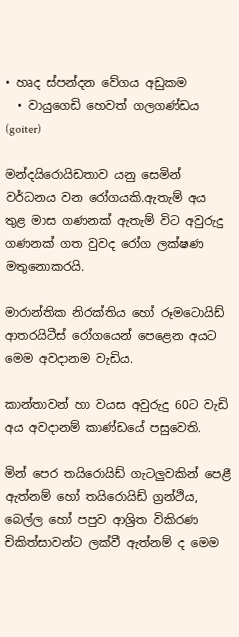• හෘද ස්පන්දන වේගය අඩුකම
  • වායුගෙඩි හෙවත් ගලගණ්ඩය (goiter)

මන්දයිරොයිඩතාව යනු සෙමින් වර්ධනය වන රෝගයකි.ඇතැම් අය තුළ මාස ගණනක් ඇතැම් විට අවුරුදු ගණනක් ගත වුවද රෝග ලක්ෂණ මතුනොකරයි.

මාරාන්තික නිරක්තිය හෝ රූමටොයිඩ් ආතරයිටීස් රෝගයෙන් පෙළෙන අයට මෙම අවදානම වැඩිය.

කාන්තාවන් හා වයස අවුරුදු 60ට වැඩි අය අවදානම් කාණ්ඩයේ පසුවෙති.

මින් පෙර තයිරොයිඩ් ගැටලුවකින් පෙළී ඇත්නම් හෝ තයිරොයිඩ් ග්‍රන්ථිය, බෙල්ල හෝ පපුව ආශ්‍රිත විකිරණ චිකිත්සාවන්ට ලක්වී ඇත්නම් ද මෙම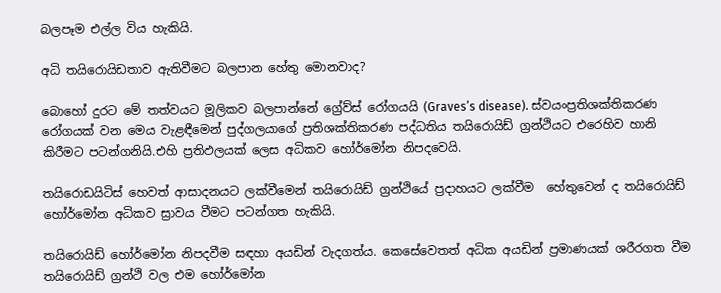බලපෑම එල්ල විය හැකියි.

අධි තයිරොයිඩතාව ඇතිවීමට බලපාන හේතු මොනවාද?

බොහෝ දුරට මේ තත්වයට මූලිකව බලපාන්නේ ග්‍රේව්ස් රෝගයයි (Graves’s disease). ස්වයංප්‍රතිශක්තිකරණ රෝගයක් වන මෙය වැළඳීමෙන් පුද්ගලයාගේ ප්‍රතිශක්තිකරණ පද්ධතිය තයිරොයිඩ් ග්‍රන්ථියට එරෙහිව හානි කිරීමට පටන්ගනියි.එහි ප්‍රතිඵලයක් ලෙස අධිකව හෝර්මෝන නිපදවෙයි.

තයිරොඩයිටිස් හෙවත් ආසාදනයට ලක්වීමෙන් තයිරොයිඩ් ග්‍රන්ථියේ ප්‍රදාහයට ලක්වීම  හේතුවෙන් ද තයිරොයිඩ් හෝර්මෝන අධිකව ස්‍රාවය වීමට පටන්ගත හැකියි.

තයිරොයිඩ් හෝර්මෝන නිපදවීම සඳහා අයඩින් වැදගත්ය. කෙසේවෙතත් අධික අයඩින් ප්‍රමාණයක් ශරීරගත වීම තයිරොයිඩ් ග්‍රන්ථි වල එම හෝර්මෝන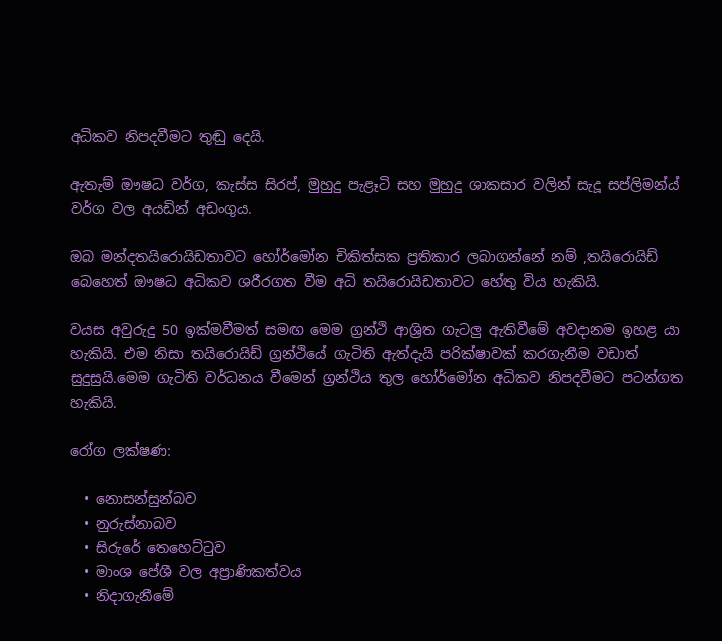අධිකව නිපදවීමට තුඬු දෙයි.

ඇතැම් ඖෂධ වර්ග, කැස්ස සිරප්, මුහුදු පැළෑටි සහ මුහුදු ශාකසාර වලින් සැදූ සප්ලිමන්ය් වර්ග වල අයඩින් අඩංගුය.

ඔබ මන්දතයිරොයිඩතාවට හෝර්මෝන චිකිත්සක ප්‍රතිකාර ලබාගන්නේ නම් ,තයිරොයිඩ් බෙහෙත් ඖෂධ අධිකව ශරීරගත වීම අධි තයිරොයිඩතාවට හේතු විය හැකියි.

වයස අවුරුදු 50 ඉක්මවීමත් සමඟ මෙම ග්‍රන්ථි ආශ්‍රිත ගැටලු ඇතිවීමේ අවදානම ඉහළ යා හැකියි. එම නිසා තයිරොයිඩ් ග්‍රන්ථියේ ගැටිති ඇත්දැයි පරික්ෂාවක් කරගැනීම වඩාත් සුදුසුයි.මෙම ගැටිති වර්ධනය වීමෙන් ග්‍රන්ථිය තුල හෝර්මෝන අධිකව නිපදවීමට පටන්ගත හැකියි.

රෝග ලක්ෂණ:

  • නොසන්සුන්බව
  • නුරුස්නාබව
  • සිරුරේ තෙහෙට්‍ටුව
  • මාංශ පේශී වල අප්‍රාණිකත්වය
  • නිදාගැනීමේ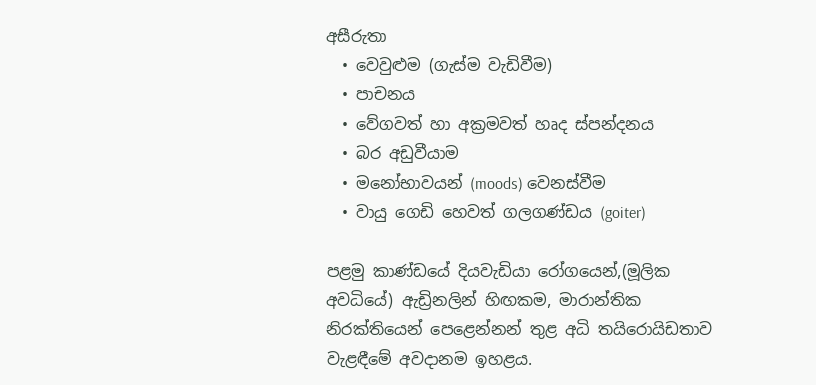අසීරුතා
  • වෙවුළුම (ගැස්ම වැඩිවීම)
  • පාචනය
  • වේගවත් හා අක්‍රමවත් හෘද ස්පන්දනය
  • බර අඩුවීයාම
  • මනෝභාවයන් (moods) වෙනස්වීම
  • වායු ගෙඩි හෙවත් ගලගණ්ඩය (goiter)

පළමු කාණ්ඩයේ දියවැඩියා රෝගයෙන්,(මූලික අවධියේ) ඇඩ්‍රිනලින් හිඟකම, මාරාන්තික නිරක්තියෙන් පෙළෙන්නන් තුළ අධි තයිරොයිඩතාව වැළඳීමේ අවදානම ඉහළය.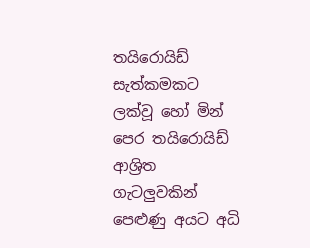තයිරොයිඩ් සැත්කමකට ලක්වූ හෝ මින් පෙර තයිරොයිඩ් ආශ්‍රිත ගැටලුවකින් පෙළුණු අයට අධි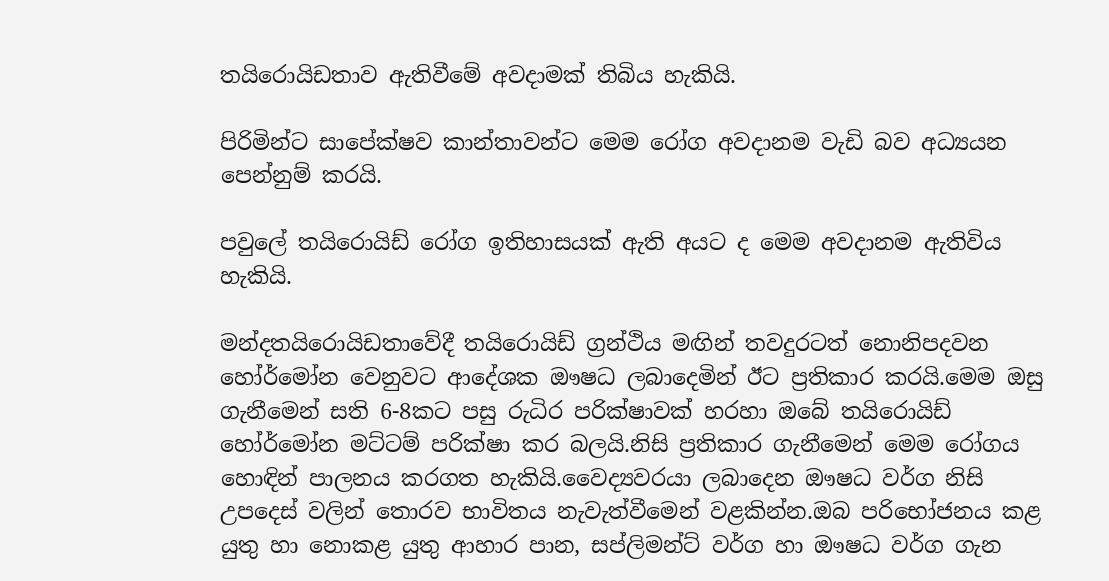තයිරොයිඩතාව ඇතිවීමේ අවදාමක් තිබිය හැකියි.

පිරිමින්ට සාපේක්ෂව කාන්තාවන්ට මෙම රෝග අවදානම වැඩි බව අධ්‍යයන පෙන්නුම් කරයි.

පවුලේ තයිරොයිඩ් රෝග ඉතිහාසයක් ඇති අයට ද මෙම අවදානම ඇතිවිය හැකියි.

මන්දතයිරොයිඩතාවේදී තයිරොයිඩ් ග්‍රන්ථිය මඟින් තවදුරටත් නොනිපදවන හෝර්මෝන වෙනුවට ආදේශක ඖෂධ ලබාදෙමින් ඊට ප්‍රතිකාර කරයි.මෙම ඔසු ගැනීමෙන් සති 6-8කට පසු රුධිර පරික්ෂාවක් හරහා ඔබේ තයිරොයිඩ් හෝර්මෝන මට්ටම් පරික්ෂා කර බලයි.නිසි ප්‍රතිකාර ගැනීමෙන් මෙම රෝගය හොඳින් පාලනය කරගත හැකියි.වෛද්‍යවරයා ලබාදෙන ඖෂධ වර්ග නිසි උපදෙස් වලින් තොරව භාවිතය නැවැත්වීමෙන් වළකින්න.ඔබ පරිභෝජනය කළ යුතු හා නොකළ යුතු ආහාර පාන, සප්ලිමන්ට් වර්ග හා ඖෂධ වර්ග ගැන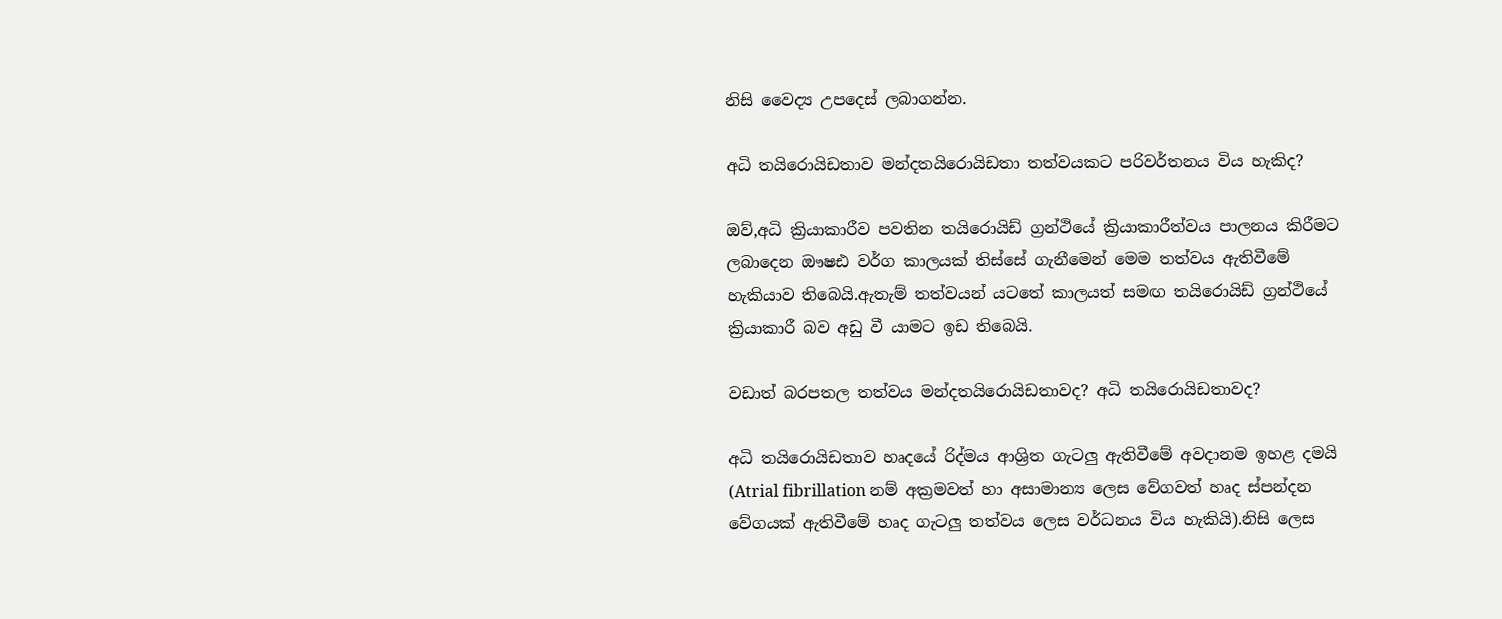නිසි වෛද්‍ය උපදෙස් ලබාගන්න.

අධි තයිරොයිඩතාව මන්දතයිරොයිඩතා තත්වයකට පරිවර්තනය විය හැකිද?

ඔව්,අධි ක්‍රියාකාරීව පවතින තයිරොයිඩ් ග්‍රන්ථියේ ක්‍රියාකාරීත්වය පාලනය කිරීමට ලබාදෙන ඖෂඪ වර්ග කාලයක් තිස්සේ ගැනීමෙන් මෙම තත්වය ඇතිවීමේ හැකියාව තිබෙයි.ඇතැම් තත්වයන් යටතේ කාලයත් සමඟ තයිරොයිඩ් ග්‍රන්ථියේ ක්‍රියාකාරී බව අඩු වී යාමට ඉඩ තිබෙයි.

වඩාත් බරපතල තත්වය මන්දතයිරොයිඩතාවද? අධි තයිරොයිඩතාවද?

අධි තයිරොයිඩතාව හෘදයේ රිද්මය ආශ්‍රිත ගැටලු ඇතිවීමේ අවදානම ඉහළ දමයි (Atrial fibrillation නම් අක්‍රමවත් හා අසාමාන්‍ය ලෙස වේගවත් හෘද ස්පන්දන වේගයක් ඇතිවීමේ හෘද ගැටලු තත්වය ලෙස වර්ධනය විය හැකියි).නිසි ලෙස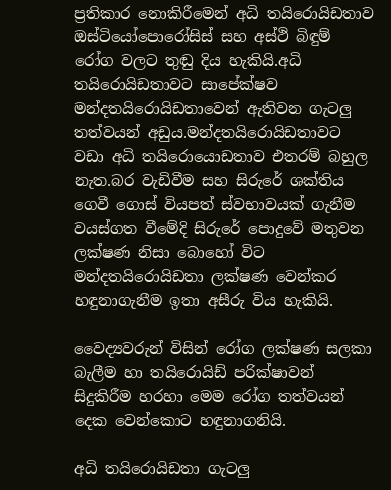ප්‍රතිකාර නොකිරීමෙන් අධි තයිරොයිඩතාව ඔස්ටියෝපොරෝසිස් සහ අස්ථි බිඳුම් රෝග වලට තුඬු දිය හැකියි.අධි තයිරොයිඩතාවට සාපේක්ෂව මන්දතයිරොයිඩතාවෙන් ඇතිවන ගැටලු තත්වයන් අඩුය.මන්දතයිරොයිඩතාවට වඩා අධි තයිරොයොඩතාව එතරම් බහුල නැත.බර වැඩිවීම සහ සිරුරේ ශක්තිය ගෙවී ගොස් වියපත් ස්වභාවයක් ගැනීම  වයස්ගත වීමේදි සිරුරේ පොදුවේ මතුවන ලක්ෂණ නිසා බොහෝ විට මන්දතයිරොයිඩතා ලක්ෂණ වෙන්කර හඳුනාගැනීම ඉතා අසීරු විය හැකියි.

වෛද්‍යවරුන් විසින් රෝග ලක්ෂණ සලකා බැලීම හා තයිරොයිඩ් පරික්ෂාවන් සිදුකිරීම හරහා මෙම රෝග තත්වයන් දෙක වෙන්කොට හඳුනාගනියි.

අධි තයිරොයිඩතා ගැටලු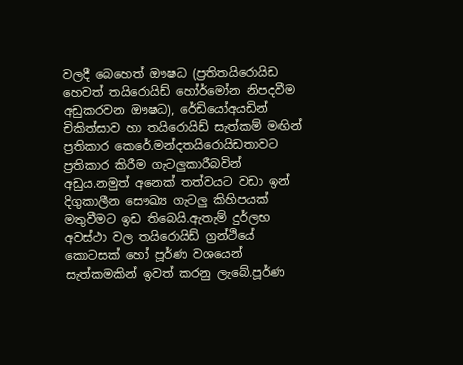වලදී බෙහෙත් ඖෂධ (ප්‍රතිතයිරොයිඩ හෙවත් තයිරොයිඩ් හෝර්මෝන නිපදවීම අඩුකරවන ඖෂධ), රේඩියෝඅයඩින් චිකිත්සාව හා තයිරොයිඩ් සැත්කම් මඟින් ප්‍රතිකාර කෙරේ.මන්දතයිරොයිඩතාවට ප්‍රතිකාර කිරීම ගැටලුකාරීබවින් අඩුය.නමුත් අනෙක් තත්වයට වඩා ඉන් දිගුකාලීන සෞඛ්‍ය ගැටලු කිහිපයක් මතුවීමට ඉඩ තිබෙයි.ඇතැම් දුර්ලභ අවස්ථා වල තයිරොයිඩ් ග්‍රන්ථියේ කොටසක් හෝ පූර්ණ වශයෙන් සැත්කමකින් ඉවත් කරනු ලැබේ.පූර්ණ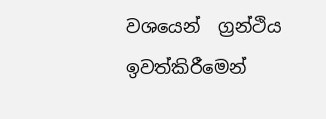වශයෙන්  ග්‍රන්ථිය ඉවත්කිරීමෙන්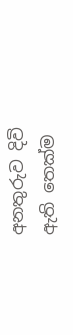අනතුරුව දිවි ඇති තෙක්ම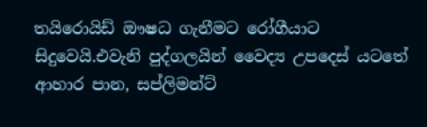තයිරොයිඩ් ඖෂධ ගැනීමට රෝගීයාට සිදුවෙයි.එවැනි පුද්ගලයින් වෛද්‍ය උපදෙස් යටතේ ආහාර පාන, සප්ලිමන්ට්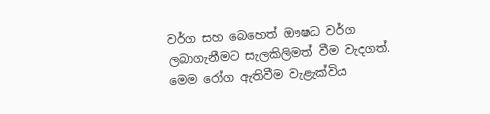වර්ග සහ බෙහෙත් ඖෂධ වර්ග ලබාගැනීමට සැලකිලිමත් වීම වැදගත්. මෙම රෝග ඇතිවීම වැළැක්විය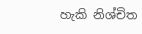හැකි නිශ්චිත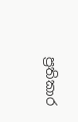ප්‍රතිකාර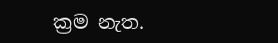ක්‍රම නැත.